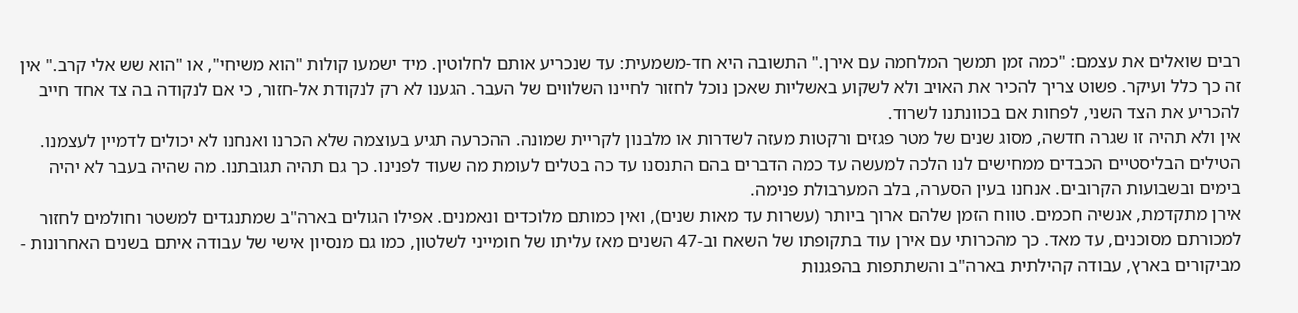רבים שואלים את עצמם: "כמה זמן תמשך המלחמה עם אירן." התשובה היא חד-משמעית: עד שנכריע אותם לחלוטין. מיד ישמעו קולות "הוא משיחי", או "הוא שש אלי קרב." אין זה כך כלל ועיקר. פשוט צריך להכיר את האויב ולא לשקוע באשליות שאכן נוכל לחזור לחיינו השלווים של העבר. הגענו לא רק לנקודת אל-חזור, כי אם לנקודה בה צד אחד חייב להכריע את הצד השני, לפחות אם בכוונתנו לשרוד.
אין ולא תהיה זו שגרה חדשה, מסוג שנים של מטר פגזים ורקטות מעזה לשדרות או מלבנון לקריית שמונה. ההכרעה תגיע בעוצמה שלא הכרנו ואנחנו לא יכולים לדמיין לעצמנו. הטילים הבליסטיים הכבדים ממחישים לנו הלכה למעשה עד כמה הדברים בהם התנסנו עד כה בטלים לעומת מה שעוד לפנינו. כך גם תהיה תגובתנו. מה שהיה בעבר לא יהיה בימים ובשבועות הקרובים. אנחנו בעין הסערה, בלב המערבולת פנימה.
אירן מתקדמת, אנשיה חכמים. טווח הזמן שלהם ארוך ביותר (עשרות עד מאות שנים), ואין כמותם מלוכדים ונאמנים. אפילו הגולים בארה"ב שמתנגדים למשטר וחולמים לחזור למכורתם מסוכנים, עד מאד. כך מהכרותי עם אירן עוד בתקופתו של השאח וב-47 השנים מאז עליתו של חומייני לשלטון, כמו גם מנסיון אישי של עבודה איתם בשנים האחרונות - מביקורים בארץ, עבודה קהילתית בארה"ב והשתתפות בהפגנות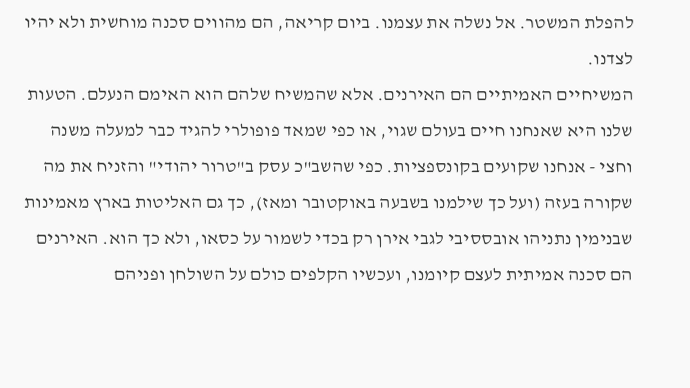להפלת המשטר. אל נשלה את עצמנו. ביום קריאה, הם מהווים סכנה מוחשית ולא יהיו לצדנו.
המשיחיים האמיתיים הם האירנים. אלא שהמשיח שלהם הוא האימם הנעלם. הטעות שלנו היא שאנחנו חיים בעולם שגוי, או כפי שמאד פופולרי להגיד כבר למעלה משנה וחצי - אנחנו שקועים בקונספציות. כפי שהשב"כ עסק ב"טרור יהודי" והזניח את מה שקורה בעזה (ועל כך שילמנו בשבעה באוקטובר ומאז), כך גם האליטות בארץ מאמינות שבנימין נתניהו אובססיבי לגבי אירן רק בכדי לשמור על כסאו, ולא כך הוא. האירנים הם סכנה אמיתית לעצם קיומנו, ועכשיו הקלפים כולם על השולחן ופניהם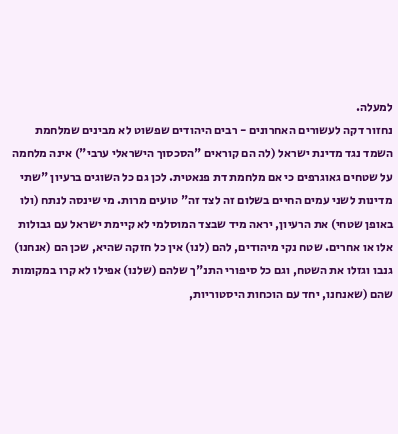למעלה.
נחזור דקה לעשורים האחרונים - רבים היהודים שפשוט לא מבינים שמלחמת השמד נגד מדינת ישראל (לה הם קוראים "הסכסוך הישראלי ערבי") אינה מלחמה על שטחים גאוגרפים כי אם מלחמת דת פנאטית. לכן גם כל השוגים ברעיון "שתי מדינות לשני עמים החיים בשלום זה לצד זה" טועים מרות. מי שינסה לנתח (ולו באופן שטחי) את הרעיון, יראה מיד שבצד המוסלמי לא קיימת ישראל עם גבולות אלו או אחרים. שטח נקי מיהודים, להם (לנו) אין כל חזקה שהיא, שכן הם (אנחנו) גנבו וגזלו את השטח, וגם כל סיפורי התנ"ך שלהם (שלנו) אפילו לא קרו במקומות שהם (שאנחנו, יחד עם הוכחות היסטוריות,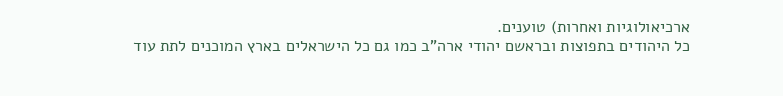ארכיאולוגיות ואחרות) טוענים.
כל היהודים בתפוצות ובראשם יהודי ארה"ב כמו גם כל הישראלים בארץ המוכנים לתת עוד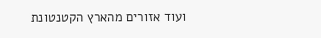ועוד אזורים מהארץ הקטנטונת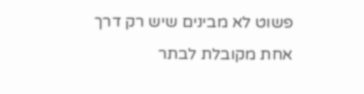פשוט לא מבינים שיש רק דרך אחת מקובלת לבתר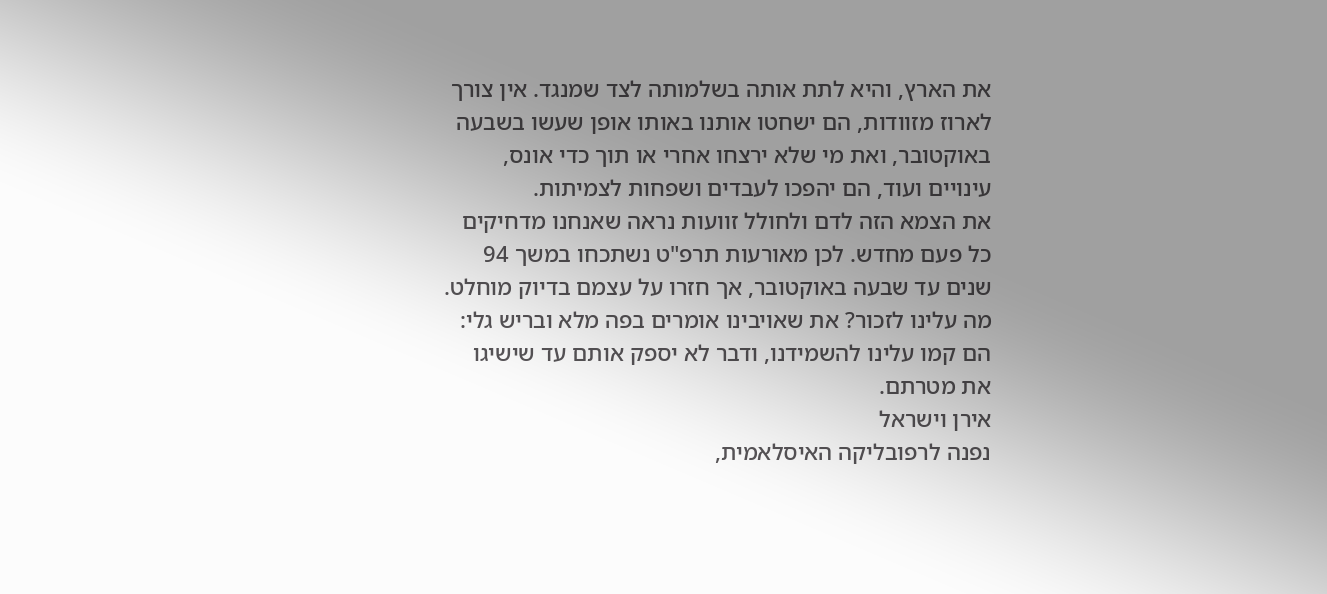את הארץ, והיא לתת אותה בשלמותה לצד שמנגד. אין צורך לארוז מזוודות, הם ישחטו אותנו באותו אופן שעשו בשבעה באוקטובר, ואת מי שלא ירצחו אחרי או תוך כדי אונס, עינויים ועוד, הם יהפכו לעבדים ושפחות לצמיתות.
את הצמא הזה לדם ולחולל זוועות נראה שאנחנו מדחיקים כל פעם מחדש. לכן מאורעות תרפ"ט נשתכחו במשך 94 שנים עד שבעה באוקטובר, אך חזרו על עצמם בדיוק מוחלט. מה עלינו לזכור? את שאויבינו אומרים בפה מלא ובריש גלי: הם קמו עלינו להשמידנו, ודבר לא יספק אותם עד שישיגו את מטרתם.
אירן וישראל
נפנה לרפובליקה האיסלאמית,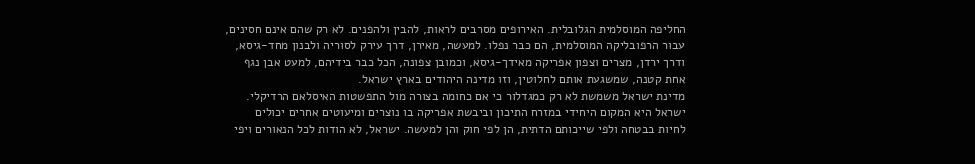החליפה המוסלמית הגלובלית. האירופים מסרבים לראות, להבין ולהפנים. לא רק שהם אינם חסינים, עבור הרפובליקה המוסלמית, הם כבר נפלו. למעשה, מאירן, דרך עירק לסוריה ולבנון מחד-גיסא, ודרך ירדן, מצרים וצפון אפריקה מאידך-גיסא, וכמובן צפונה, הכל כבר בידיהם, למעט אבן נגף אחת קטנה, שמשגעת אותם לחלוטין, וזו מדינה היהודים בארץ ישראל.
מדינת ישראל משמשת לא רק כמגדלור כי אם כחומה בצורה מול התפשטות האיסלאם הרדיקלי. ישראל היא המקום היחידי במזרח התיכון וביבשת אפריקה בו נוצרים ומיעוטים אחרים יכולים לחיות בבטחה ולפי שייכותם הדתית, הן לפי חוק והן למעשה. ישראל, לא הודות לכל הנאורים ויפי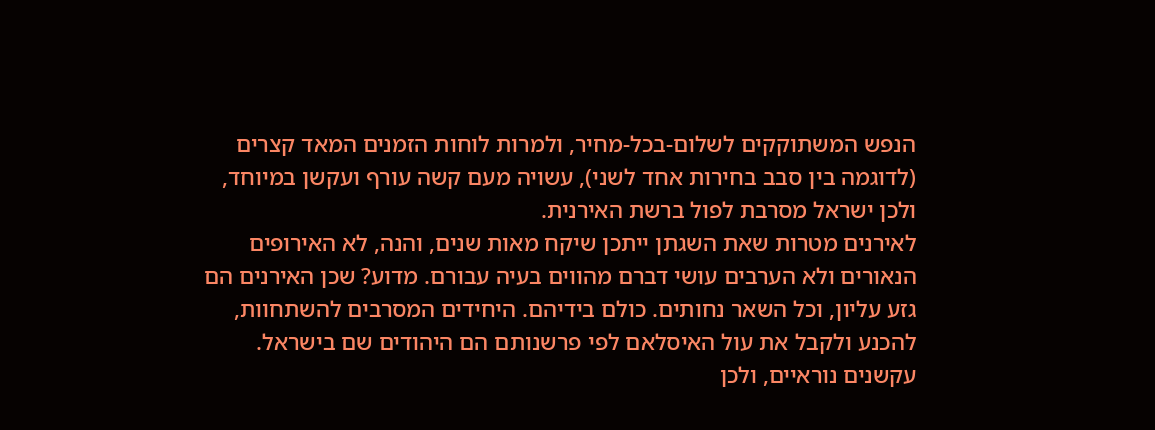הנפש המשתוקקים לשלום-בכל-מחיר, ולמרות לוחות הזמנים המאד קצרים (לדוגמה בין סבב בחירות אחד לשני), עשויה מעם קשה עורף ועקשן במיוחד, ולכן ישראל מסרבת לפול ברשת האירנית.
לאירנים מטרות שאת השגתן ייתכן שיקח מאות שנים, והנה, לא האירופים הנאורים ולא הערבים עושי דברם מהווים בעיה עבורם. מדוע? שכן האירנים הם גזע עליון, וכל השאר נחותים. כולם בידיהם. היחידים המסרבים להשתחוות, להכנע ולקבל את עול האיסלאם לפי פרשנותם הם היהודים שם בישראל. עקשנים נוראיים, ולכן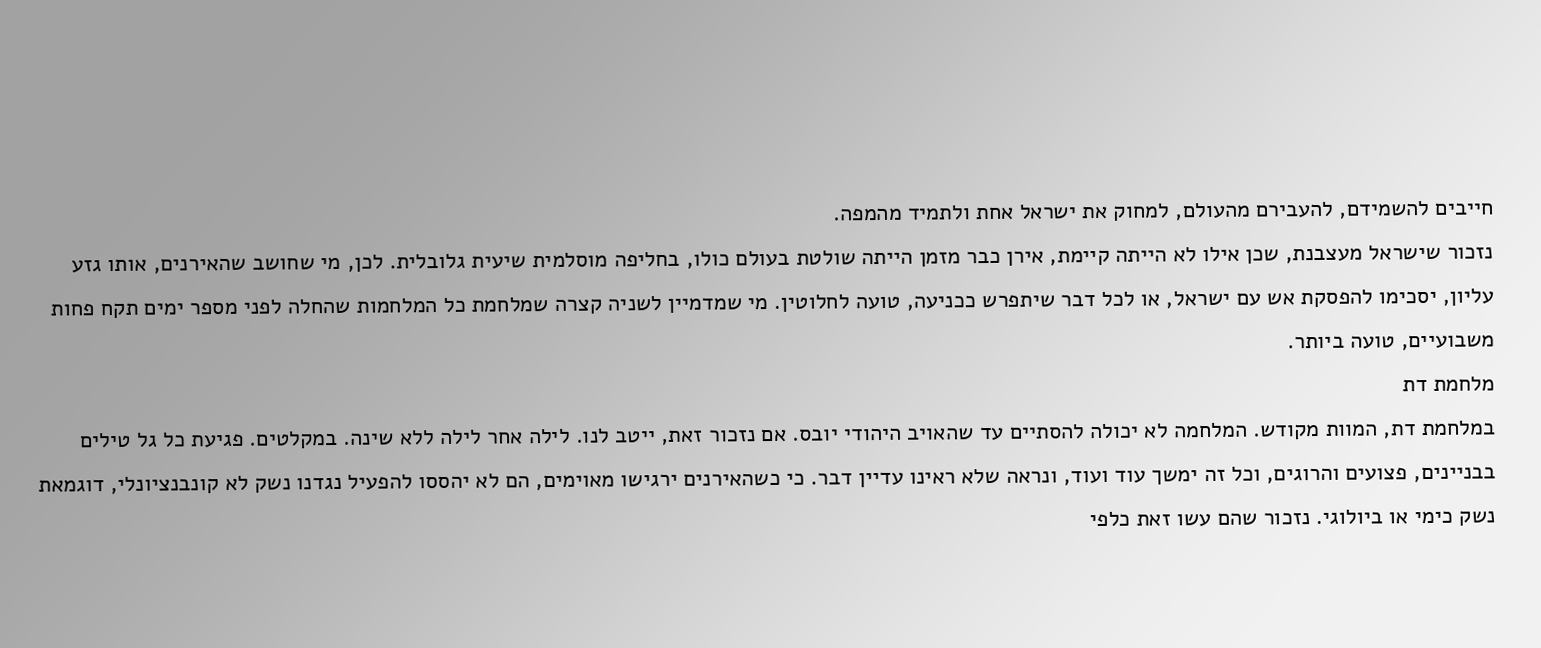חייבים להשמידם, להעבירם מהעולם, למחוק את ישראל אחת ולתמיד מהמפה.
נזכור שישראל מעצבנת, שכן אילו לא הייתה קיימת, אירן כבר מזמן הייתה שולטת בעולם כולו, בחליפה מוסלמית שיעית גלובלית. לכן, מי שחושב שהאירנים, אותו גזע עליון, יסכימו להפסקת אש עם ישראל, או לכל דבר שיתפרש ככניעה, טועה לחלוטין. מי שמדמיין לשניה קצרה שמלחמת כל המלחמות שהחלה לפני מספר ימים תקח פחות משבועיים, טועה ביותר.
מלחמת דת
במלחמת דת, המוות מקודש. המלחמה לא יכולה להסתיים עד שהאויב היהודי יובס. אם נזכור זאת, ייטב לנו. לילה אחר לילה ללא שינה. במקלטים. פגיעת כל גל טילים בבניינים, פצועים והרוגים, וכל זה ימשך עוד ועוד, ונראה שלא ראינו עדיין דבר. כי כשהאירנים ירגישו מאוימים, הם לא יהססו להפעיל נגדנו נשק לא קונבנציונלי, דוגמאת נשק כימי או ביולוגי. נזכור שהם עשו זאת כלפי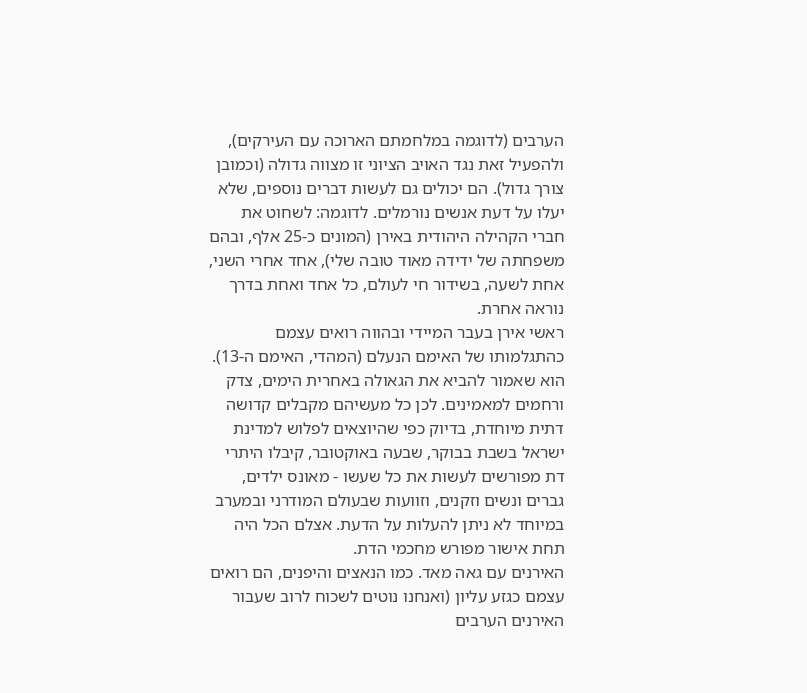הערבים (לדוגמה במלחמתם הארוכה עם העירקים), ולהפעיל זאת נגד האויב הציוני זו מצווה גדולה (וכמובן צורך גדול). הם יכולים גם לעשות דברים נוספים, שלא יעלו על דעת אנשים נורמלים. לדוגמה: לשחוט את חברי הקהילה היהודית באירן (המונים כ-25 אלף, ובהם משפחתה של ידידה מאוד טובה שלי), אחד אחרי השני, אחת לשעה, בשידור חי לעולם, כל אחד ואחת בדרך נוראה אחרת.
ראשי אירן בעבר המיידי ובהווה רואים עצמם כהתגלמותו של האימם הנעלם (המהדי, האימם ה-13). הוא שאמור להביא את הגאולה באחרית הימים, צדק ורחמים למאמינים. לכן כל מעשיהם מקבלים קדושה דתית מיוחדת, בדיוק כפי שהיוצאים לפלוש למדינת ישראל בשבת בבוקר, שבעה באוקטובר, קיבלו היתרי דת מפורשים לעשות את כל שעשו - מאונס ילדים, גברים ונשים וזקנים, וזוועות שבעולם המודרני ובמערב במיוחד לא ניתן להעלות על הדעת. אצלם הכל היה תחת אישור מפורש מחכמי הדת.
האירנים עם גאה מאד. כמו הנאצים והיפנים, הם רואים עצמם כגזע עליון (ואנחנו נוטים לשכוח לרוב שעבור האירנים הערבים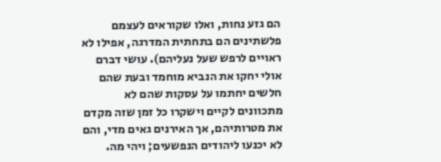הם גזע נחות, ואלו שקוראים לעצמם פלשתינים הם בתחתית המדרגה, אפילו לא ראויים לרפש שעל נעליהם). עושי דברם אולי יחקו את הנביא מוחמד ובעת שהם חלשים יחתמו על עסקות שהם לא מתכוונים לקיים וישקרו כל זמן שזה מקדם את מטרותיהם, אך האירנים גאים מדי, והם לא יכנעו ליהודים הנפשעים; ויהי מה.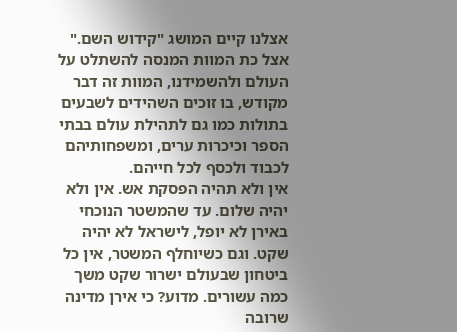אצלנו קיים המושג "קידוש השם." אצל כת המוות המנסה להשתלט על העולם ולהשמידנו, המוות זה דבר מקודש, בו זוכים השהידים לשבעים בתולות כמו גם לתהילת עולם בבתי הספר וכיכרות ערים, ומשפחותיהם לכבוד ולכסף לכל חייהם.
אין ולא תהיה הפסקת אש. אין ולא יהיה שלום. עד שהמשטר הנוכחי באירן לא יופל, לישראל לא יהיה שקט. וגם כשיוחלף המשטר, אין כל ביטחון שבעולם ישרור שקט משך כמה עשורים. מדוע? כי אירן מדינה שרובה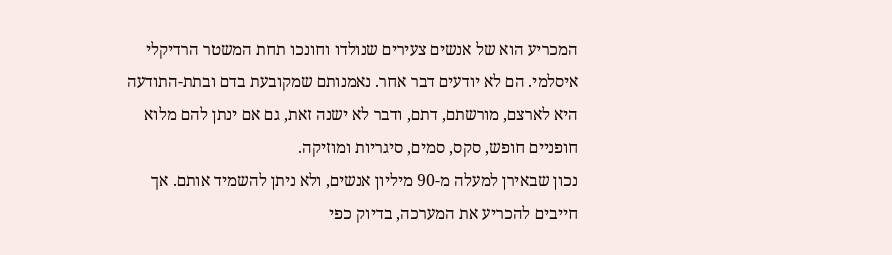המכריע הוא של אנשים צעירים שנולדו וחונכו תחת המשטר הרדיקלי איסלמי. הם לא יודעים דבר אחר. נאמנותם שמקובעת בדם ובתת-התודעה היא לארצם, מורשתם, דתם, ודבר לא ישנה זאת, גם אם ינתן להם מלוא חופניים חופש, סקס, סמים, סיגריות ומוזיקה.
נכון שבאירן למעלה מ-90 מיליון אנשים, ולא ניתן להשמיד אותם. אך חייבים להכריע את המערכה, בדיוק כפי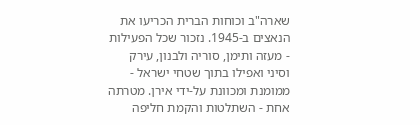שארה"ב וכוחות הברית הכריעו את הנאצים ב-1945. נזכור שכל הפעילות - מעזה ותימן, סוריה ולבנון, עירק וסיני ואפילו בתוך שטחי ישראל - ממומנת ומכוונת על-ידי אירן. מטרתה אחת - השתלטות והקמת חליפה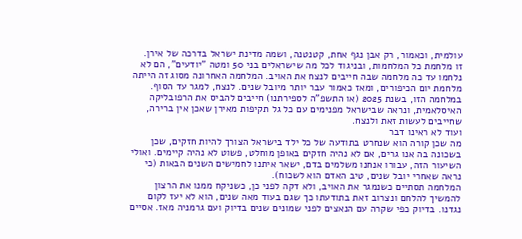עולמית, וכאמור, רק אבן נגף אחת, קטנטנה, ושמה מדינת ישראל בדרכה של אירן.
זו מלחמת כל המלחמות, ובניגוד לכל מה שישראלים בני 50 ומטה "יודעים", הם לא נלחמו עד כה מלחמה שבה חייבים לנצח את האויב. המלחמה האחרונה מסוג זה הייתה מלחמת יום הכיפורים, ומאז כאמור עבר יותר מיובל שנים. לנצח, למגר עד הסוף. במלחמה הזו, בשנת 2025 (או התשפ"ה לספירתנו) חייבים להביס את הרפובליקה האיסלאמית, ונראה שבישראל מפנימים עם כל גל תקיפות מאירן שאכן אין ברירה, שחייבים לעשות זאת ולנצח.
ועוד לא ראינו דבר
מה שכן קורה הוא שנחרט בתודעה של כל ילד בישראל הצורך להיות חזקים, שכן בשכונה בה אנו גרים, אם לא נהיה חזקים באופן מוחלט, פשוט לא נהיה קיימים. ואולי השיעור הזה, עבורו אנחנו משלמים בדם, ישאר איתנו לחמישים השנים הבאות (כי נראה שאחרי יובל שנים, טיב האדם הוא לשכוח).
המלחמה תסתיים כשנמגר את האויב, ולא דקה לפני כן, כשניקח ממנו את הרצון להמשיך להלחם ונצרוב זאת בתודעתו כך שגם בעוד מאה שנים, הוא לא יעז לקום נגדנו. בדיוק כפי שקרה עם הנאצים לפני שמונים שנים בדיוק ועם גרמניה מאז. אסיים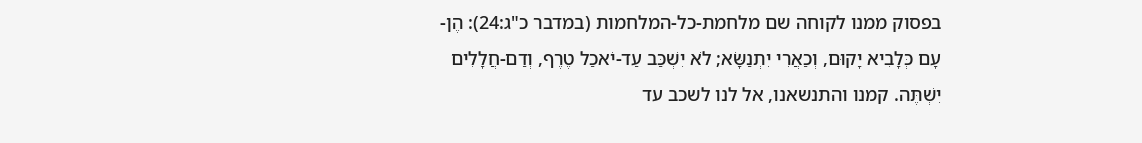בפסוק ממנו לקוחה שם מלחמת-כל-המלחמות (במדבר כ"ג:24): הֶן-עָם כְּלָבִיא יָקוּם, וְכַאֲרִי יִתְנַשָּׂא; לֹא יִשְׁכַּב עַד-יֹאכַל טֶרֶף, וְדַם-חֲלָלִים יִשְׁתֶּה. קמנו והתנשאנו, אל לנו לשכב עד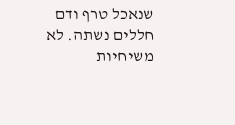שנאכל טרף ודם חללים נשתה. לא משיחיות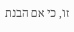זו, כי אם הבנת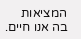המציאות בה אנו חיים.